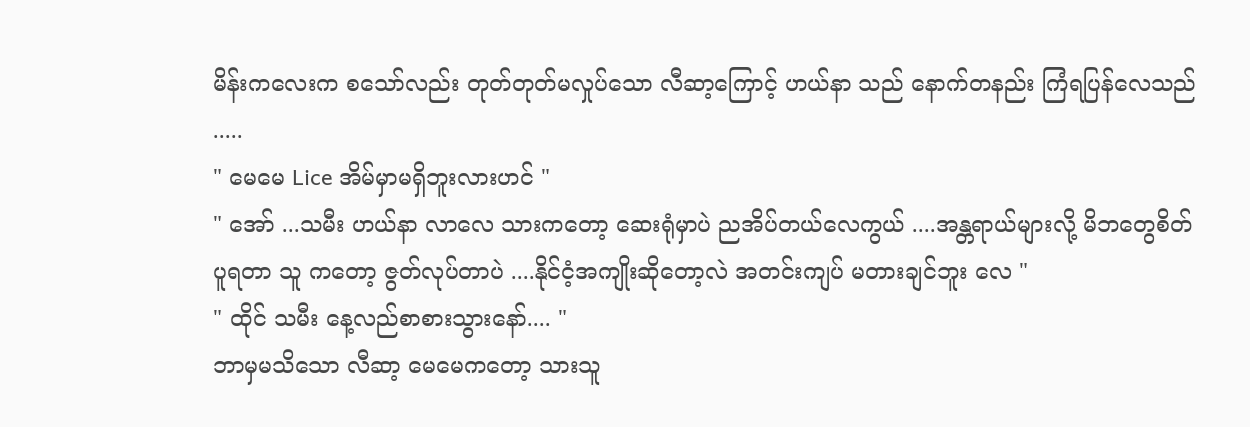မိန်းကလေးက စသော်လည်း တုတ်တုတ်မလှုပ်သော လီဆာ့ကြောင့် ဟယ်နာ သည် နောက်တနည်း ကြံရပြန်လေသည် .....
" မေမေ Lice အိမ်မှာမရှိဘူးလားဟင် "
" အော် ...သမီး ဟယ်နာ လာလေ သားကတော့ ဆေးရုံမှာပဲ ညအိပ်တယ်လေကွယ် ....အန္တရာယ်များလို့ မိဘတွေစိတ်ပူရတာ သူ ကတော့ ဇွတ်လုပ်တာပဲ ....နိုင်ငံ့အကျိုးဆိုတော့လဲ အတင်းကျပ် မတားချင်ဘူး လေ "
" ထိုင် သမီး နေ့လည်စာစားသွားနော်.... "
ဘာမှမသိသော လီဆာ့ မေမေကတော့ သားသူ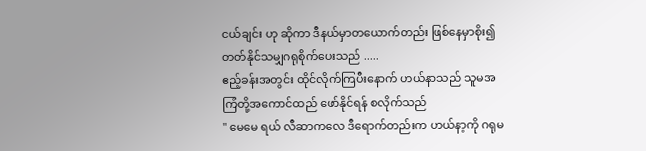ငယ်ချင်း ဟု ဆိုကာ ဒီနယ်မှာတယောက်တည်း ဖြစ်နေမှာစိုး၍ တတ်နိုင်သမျှဂရုစိုက်ပေးသည် .....
ဧည့်ခန်းအတွင်း ထိုင်လိုက်ကြပီးနောက် ဟယ်နာသည် သူမအကြံတို့အကောင်ထည် ဖော်နိုင်ရန် စလိုက်သည်
" မေမေ ရယ် လီဆာကလေ ဒီရောက်တည်းက ဟယ်နာ့ကို ဂရုမ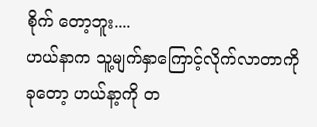စိုက် တော့ဘူး....
ဟယ်နာက သူ့မျက်နှာကြောင့်လိုက်လာတာကို ခုတော့ ဟယ်နာ့ကို တ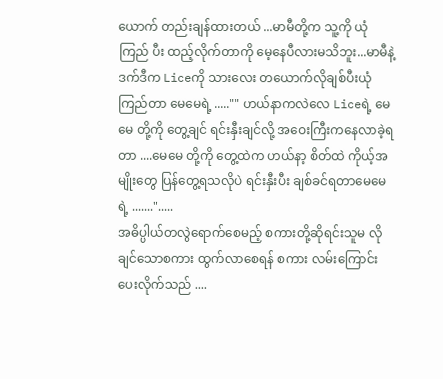ယောက် တည်းချန်ထားတယ် ...မာမီတို့က သူ့ကို ယုံကြည် ပီး ထည့်လိုက်တာကို မေ့နေပီလားမသိဘူး...မာမီနဲ့ ဒက်ဒီက Liceကို သားလေး တယောက်လိုချစ်ပီးယုံကြည်တာ မေမေရဲ့ ....."" ဟယ်နာကလဲလေ Liceရဲ့ မေမေ တို့ကို တွေ့ချင် ရင်းနှီးချင်လို့ အဝေးကြီးကနေလာခဲ့ရတာ ....မေမေ တို့ကို တွေ့ထဲက ဟယ်နာ့ စိတ်ထဲ ကိုယ့်အမျိုးတွေ ပြန်တွေ့ရသလိုပဲ ရင်းနှီးပီး ချစ်ခင်ရတာမေမေရဲ့ .......".....
အဓိပ္ပါယ်တလွဲရောက်စေမည့် စကားတို့ဆိုရင်းသူမ လိုချင်သောစကား ထွက်လာစေရန် စကား လမ်းကြောင်းပေးလိုက်သည် ....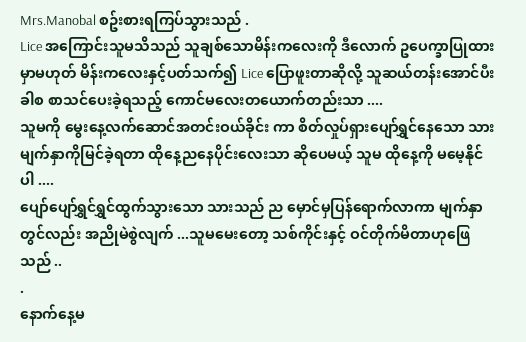Mrs.Manobal စဥ်းစားရကြပ်သွားသည် .
Lice အကြောင်းသူမသိသည် သူချစ်သောမိန်းကလေးကို ဒီလောက် ဥပေက္ခာပြုထားမှာမဟုတ် မိန်းကလေးနှင့်ပတ်သက်၍ Lice ပြောဖူးတာဆိုလို့ သူဆယ်တန်းအောင်ပီးခါစ စာသင်ပေးခဲ့ရသည့် ကောင်မလေးတယောက်တည်းသာ ....
သူမကို မွေးနေ့လက်ဆောင်အတင်းဝယ်ခိုင်း ကာ စိတ်လှုပ်ရှားပျော်ရွှင်နေသော သားမျက်နှာကိုမြင်ခဲ့ရတာ ထိုနေ့ညနေပိုင်းလေးသာ ဆိုပေမယ့် သူမ ထိုနေ့ကို မမေ့နိုင်ပါ ....
ပျော်ပျော်ရွှင်ရွှင်ထွက်သွားသော သားသည် ည မှောင်မှပြန်ရောက်လာကာ မျက်နှာတွင်လည်း အညိုမဲစွဲလျက် ...သူမမေးတော့ သစ်ကိုင်းနှင့် ဝင်တိုက်မိတာဟုဖြေသည် ..
.
နောက်နေ့မ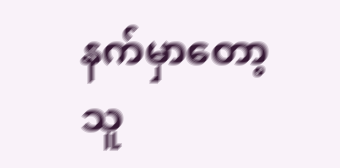နက်မှာတော့ သူ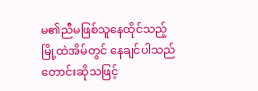မ၏ညီမဖြစ်သူနေထိုင်သည့် မြို့ထဲအိမ်တွင် နေချင်ပါသည် တောင်းဆိုသဖြင့်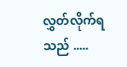လွှတ်လိုက်ရသည် .....